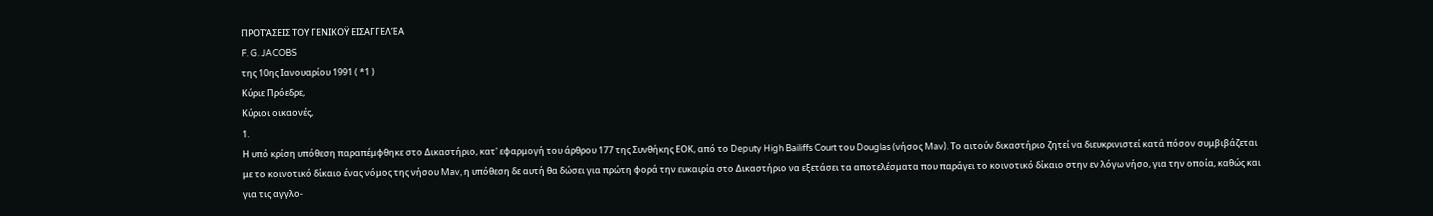ΠΡΟΤΆΣΕΙΣ ΤΟΥ ΓΕΝΙΚΟΫ ΕΙΣΑΓΓΕΛΈΑ
F. G. JACOBS
της 10ης Ιανουαρίου 1991 ( *1 )
Κύριε Πρόεδρε,
Κύριοι οικαονές,
1.
Η υπό κρίση υπόθεση παραπέμφθηκε στο Δικαστήριο, κατ' εφαρμογή του άρθρου 177 της Συνθήκης ΕΟΚ, από το Deputy High Bailiffs Court του Douglas (νήσος Mav). Το αιτούν δικαστήριο ζητεί να διευκρινιστεί κατά πόσον συμβιβάζεται με το κοινοτικό δίκαιο ένας νόμος της νήσου Mav, η υπόθεση δε αυτή θα δώσει για πρώτη φορά την ευκαιρία στο Δικαστήριο να εξετάσει τα αποτελέσματα που παράγει το κοινοτικό δίκαιο στην εν λόγω νήσο, για την οποία, καθώς και για τις αγγλο-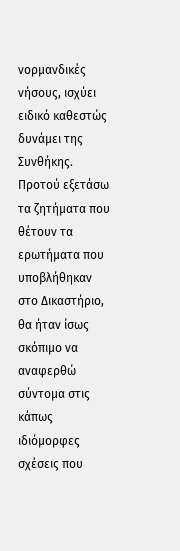νορμανδικές νήσους, ισχύει ειδικό καθεστώς δυνάμει της Συνθήκης. Προτού εξετάσω τα ζητήματα που θέτουν τα ερωτήματα που υποβλήθηκαν στο Δικαστήριο, θα ήταν ίσως σκόπιμο να αναφερθώ σύντομα στις κάπως ιδιόμορφες σχέσεις που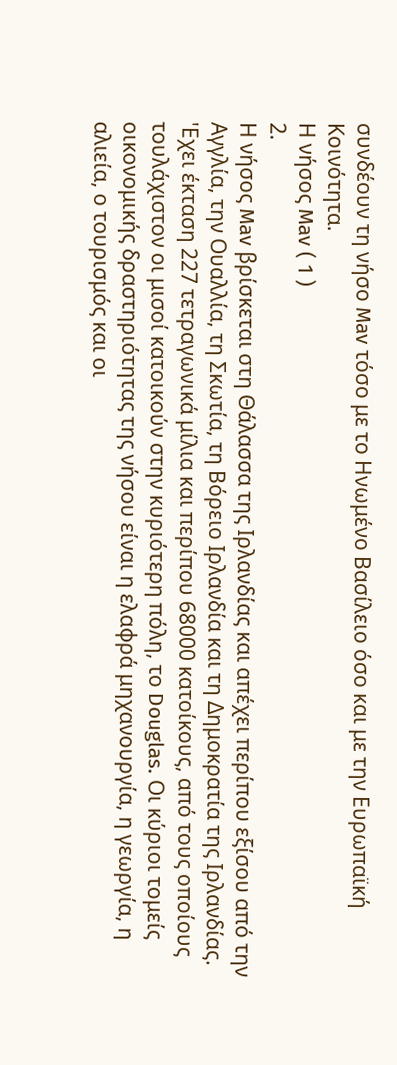συνδέουν τη νήσο Mav τόσο με το Ηνωμένο Βασίλειο όσο και με την Ευρωπαϊκή Κοινότητα.
Η νήσος Mav ( 1 )
2.
Η νήσος Mav βρίσκεται στη Θάλασσα της Ιρλανδίας και απέχει περίπου εξίσου από την Αγγλία, την Ουαλλία, τη Σκωτία, τη Βόρειο Ιρλανδία και τη Δημοκρατία της Ιρλανδίας. 'Εχει έκταση 227 τετραγωνικά μίλια και περίπου 68000 κατοίκους, από τους οποίους τουλάχιστον οι μισοί κατοικούν στην κυριότερη πόλη, το Douglas. Οι κύριοι τομείς οικονομικής δραστηριότητας της νήσου είναι η ελαφρά μηχανουργία, η γεωργία, η αλιεία, ο τουρισμός και οι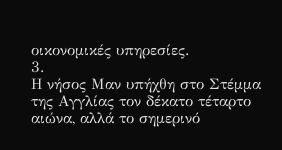οικονομικές υπηρεσίες.
3.
Η νήσος Μαν υπήχθη στο Στέμμα της Αγγλίας τον δέκατο τέταρτο αιώνα, αλλά το σημερινό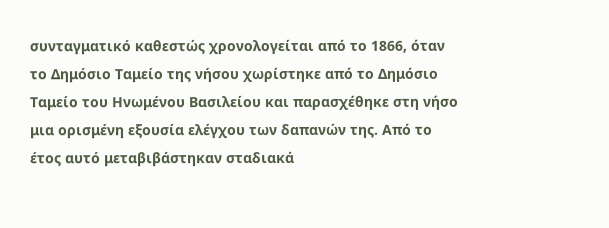συνταγματικό καθεστώς χρονολογείται από το 1866, όταν το Δημόσιο Ταμείο της νήσου χωρίστηκε από το Δημόσιο Ταμείο του Ηνωμένου Βασιλείου και παρασχέθηκε στη νήσο μια ορισμένη εξουσία ελέγχου των δαπανών της. Από το έτος αυτό μεταβιβάστηκαν σταδιακά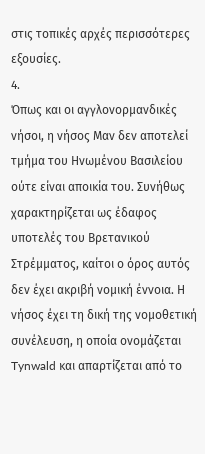στις τοπικές αρχές περισσότερες εξουσίες.
4.
Όπως και οι αγγλονορμανδικές νήσοι, η νήσος Μαν δεν αποτελεί τμήμα του Ηνωμένου Βασιλείου ούτε είναι αποικία του. Συνήθως χαρακτηρίζεται ως έδαφος υποτελές του Βρετανικού Στρέμματος, καίτοι ο όρος αυτός δεν έχει ακριβή νομική έννοια. Η νήσος έχει τη δική της νομοθετική συνέλευση, η οποία ονομάζεται Tynwald και απαρτίζεται από το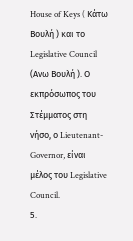House of Keys ( Κάτω Βουλή ) και το Legislative Council (Ανω Βουλή ). Ο εκπρόσωπος του Στέμματος στη νήσο, ο Lieutenant-Governor, είναι μέλος του Legislative Council.
5.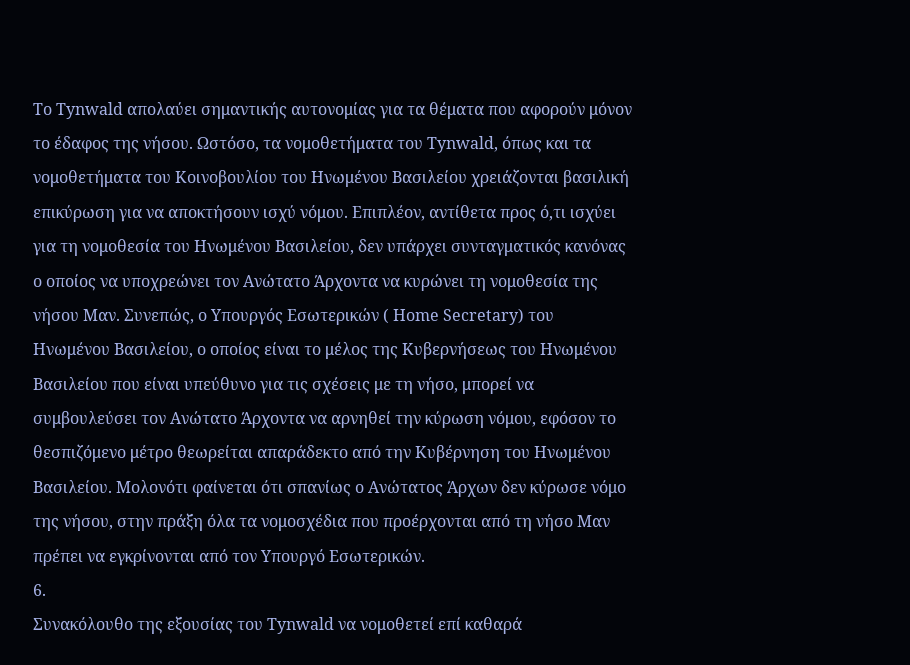Το Tynwald απολαύει σημαντικής αυτονομίας για τα θέματα που αφορούν μόνον το έδαφος της νήσου. Ωστόσο, τα νομοθετήματα του Tynwald, όπως και τα νομοθετήματα του Κοινοβουλίου του Ηνωμένου Βασιλείου χρειάζονται βασιλική επικύρωση για να αποκτήσουν ισχύ νόμου. Επιπλέον, αντίθετα προς ό,τι ισχύει για τη νομοθεσία του Ηνωμένου Βασιλείου, δεν υπάρχει συνταγματικός κανόνας ο οποίος να υποχρεώνει τον Ανώτατο Άρχοντα να κυρώνει τη νομοθεσία της νήσου Μαν. Συνεπώς, ο Υπουργός Εσωτερικών ( Home Secretary) του Ηνωμένου Βασιλείου, ο οποίος είναι το μέλος της Κυβερνήσεως του Ηνωμένου Βασιλείου που είναι υπεύθυνο για τις σχέσεις με τη νήσο, μπορεί να συμβουλεύσει τον Ανώτατο Άρχοντα να αρνηθεί την κύρωση νόμου, εφόσον το θεσπιζόμενο μέτρο θεωρείται απαράδεκτο από την Κυβέρνηση του Ηνωμένου Βασιλείου. Μολονότι φαίνεται ότι σπανίως ο Ανώτατος Άρχων δεν κύρωσε νόμο της νήσου, στην πράξη όλα τα νομοσχέδια που προέρχονται από τη νήσο Μαν πρέπει να εγκρίνονται από τον Υπουργό Εσωτερικών.
6.
Συνακόλουθο της εξουσίας του Tynwald να νομοθετεί επί καθαρά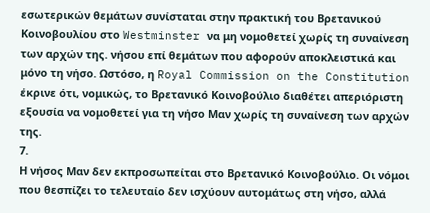εσωτερικών θεμάτων συνίσταται στην πρακτική του Βρετανικού Κοινοβουλίου στο Westminster να μη νομοθετεί χωρίς τη συναίνεση των αρχών της. νήσου επί θεμάτων που αφορούν αποκλειστικά και μόνο τη νήσο. Ωστόσο, η Royal Commission on the Constitution έκρινε ότι, νομικώς, το Βρετανικό Κοινοβούλιο διαθέτει απεριόριστη εξουσία να νομοθετεί για τη νήσο Μαν χωρίς τη συναίνεση των αρχών της.
7.
Η νήσος Μαν δεν εκπροσωπείται στο Βρετανικό Κοινοβούλιο. Οι νόμοι που θεσπίζει το τελευταίο δεν ισχύουν αυτομάτως στη νήσο, αλλά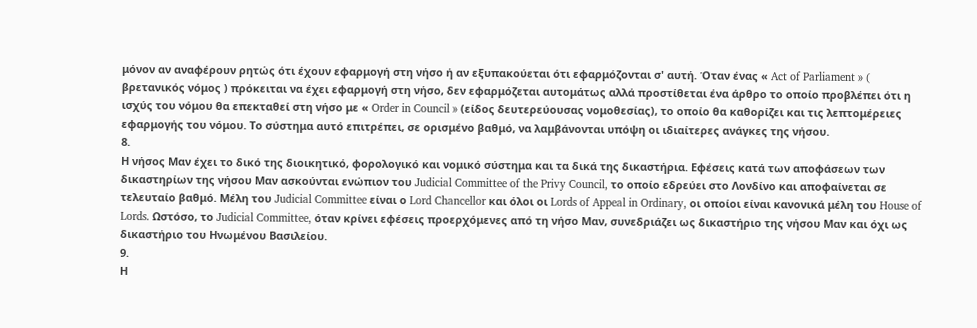μόνον αν αναφέρουν ρητώς ότι έχουν εφαρμογή στη νήσο ή αν εξυπακούεται ότι εφαρμόζονται σ' αυτή. Όταν ένας « Act of Parliament » ( βρετανικός νόμος ) πρόκειται να έχει εφαρμογή στη νήσο, δεν εφαρμόζεται αυτομάτως αλλά προστίθεται ένα άρθρο το οποίο προβλέπει ότι η ισχύς του νόμου θα επεκταθεί στη νήσο με « Order in Council » (είδος δευτερεύουσας νομοθεσίας), το οποίο θα καθορίζει και τις λεπτομέρειες εφαρμογής του νόμου. Το σύστημα αυτό επιτρέπει, σε ορισμένο βαθμό, να λαμβάνονται υπόψη οι ιδιαίτερες ανάγκες της νήσου.
8.
Η νήσος Μαν έχει το δικό της διοικητικό, φορολογικό και νομικό σύστημα και τα δικά της δικαστήρια. Εφέσεις κατά των αποφάσεων των δικαστηρίων της νήσου Μαν ασκούνται ενώπιον του Judicial Committee of the Privy Council, το οποίο εδρεύει στο Λονδίνο και αποφαίνεται σε τελευταίο βαθμό. Μέλη του Judicial Committee είναι ο Lord Chancellor και όλοι οι Lords of Appeal in Ordinary, οι οποίοι είναι κανονικά μέλη του House of Lords. Ωστόσο, το Judicial Committee, όταν κρίνει εφέσεις προερχόμενες από τη νήσο Μαν, συνεδριάζει ως δικαστήριο της νήσου Μαν και όχι ως δικαστήριο του Ηνωμένου Βασιλείου.
9.
Η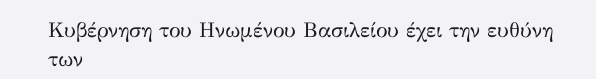Κυβέρνηση του Ηνωμένου Βασιλείου έχει την ευθύνη των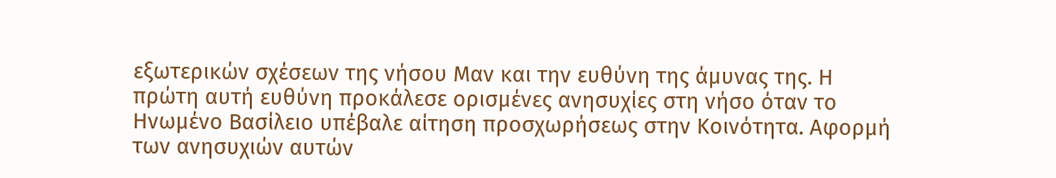εξωτερικών σχέσεων της νήσου Μαν και την ευθύνη της άμυνας της. Η πρώτη αυτή ευθύνη προκάλεσε ορισμένες ανησυχίες στη νήσο όταν το Ηνωμένο Βασίλειο υπέβαλε αίτηση προσχωρήσεως στην Κοινότητα. Αφορμή των ανησυχιών αυτών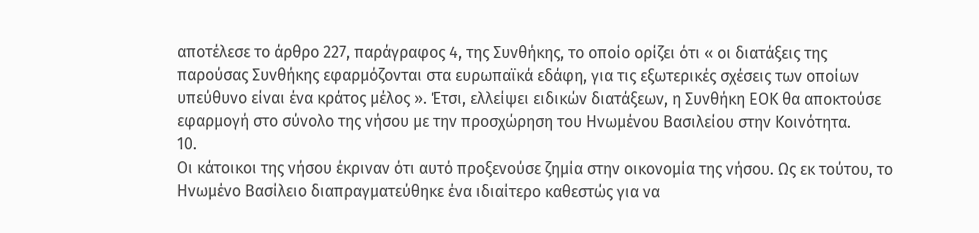αποτέλεσε το άρθρο 227, παράγραφος 4, της Συνθήκης, το οποίο ορίζει ότι « οι διατάξεις της παρούσας Συνθήκης εφαρμόζονται στα ευρωπαϊκά εδάφη, για τις εξωτερικές σχέσεις των οποίων υπεύθυνο είναι ένα κράτος μέλος ». Έτσι, ελλείψει ειδικών διατάξεων, η Συνθήκη ΕΟΚ θα αποκτούσε εφαρμογή στο σύνολο της νήσου με την προσχώρηση του Ηνωμένου Βασιλείου στην Κοινότητα.
10.
Οι κάτοικοι της νήσου έκριναν ότι αυτό προξενούσε ζημία στην οικονομία της νήσου. Ως εκ τούτου, το Ηνωμένο Βασίλειο διαπραγματεύθηκε ένα ιδιαίτερο καθεστώς για να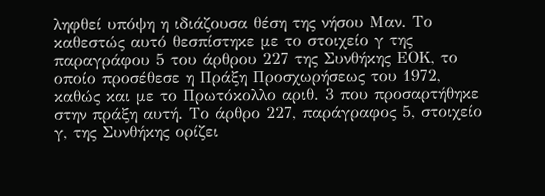ληφθεί υπόψη η ιδιάζουσα θέση της νήσου Μαν. Το καθεστώς αυτό θεσπίστηκε με το στοιχείο γ της παραγράφου 5 του άρθρου 227 της Συνθήκης ΕΟΚ, το οποίο προσέθεσε η Πράξη Προσχωρήσεως του 1972, καθώς και με το Πρωτόκολλο αριθ. 3 που προσαρτήθηκε στην πράξη αυτή. Το άρθρο 227, παράγραφος 5, στοιχείο γ, της Συνθήκης ορίζει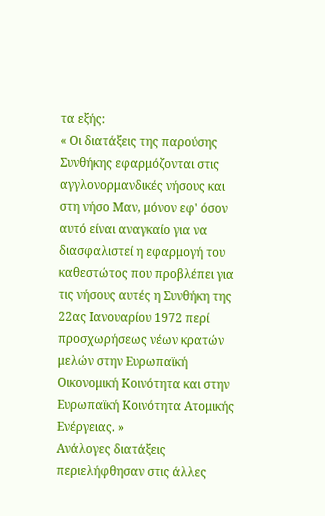τα εξής:
« Οι διατάξεις της παρούσης Συνθήκης εφαρμόζονται στις αγγλονορμανδικές νήσους και στη νήσο Μαν, μόνον εφ' όσον αυτό είναι αναγκαίο για να διασφαλιστεί η εφαρμογή του καθεστώτος που προβλέπει για τις νήσους αυτές η Συνθήκη της 22ας Ιανουαρίου 1972 περί προσχωρήσεως νέων κρατών μελών στην Ευρωπαϊκή Οικονομική Κοινότητα και στην Ευρωπαϊκή Κοινότητα Ατομικής Ενέργειας. »
Ανάλογες διατάξεις περιελήφθησαν στις άλλες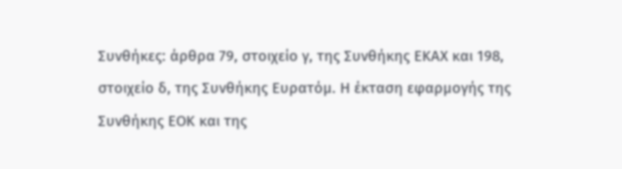Συνθήκες: άρθρα 79, στοιχείο γ, της Συνθήκης ΕΚΑΧ και 198, στοιχείο δ, της Συνθήκης Ευρατόμ. Η έκταση εφαρμογής της Συνθήκης ΕΟΚ και της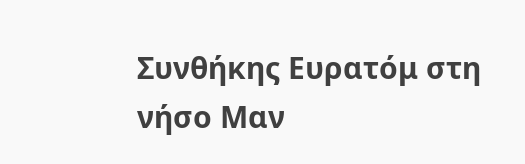Συνθήκης Ευρατόμ στη νήσο Μαν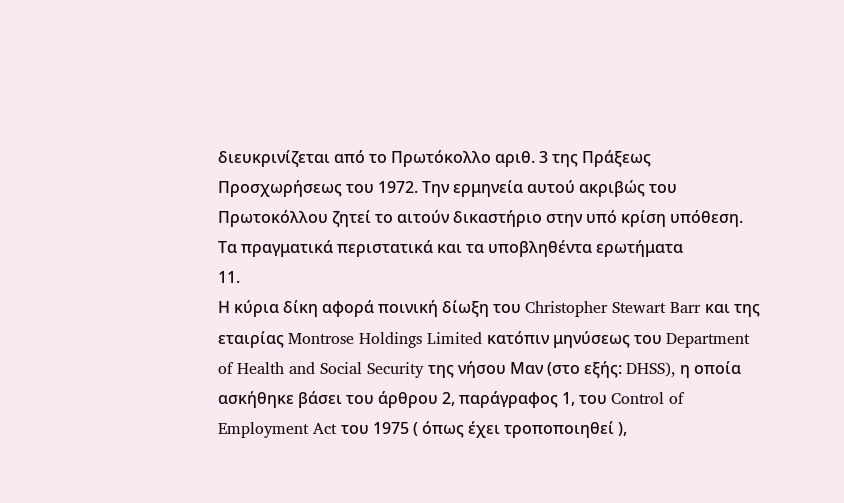διευκρινίζεται από το Πρωτόκολλο αριθ. 3 της Πράξεως Προσχωρήσεως του 1972. Την ερμηνεία αυτού ακριβώς του Πρωτοκόλλου ζητεί το αιτούν δικαστήριο στην υπό κρίση υπόθεση.
Τα πραγματικά περιστατικά και τα υποβληθέντα ερωτήματα
11.
Η κύρια δίκη αφορά ποινική δίωξη του Christopher Stewart Barr και της εταιρίας Montrose Holdings Limited κατόπιν μηνύσεως του Department of Health and Social Security της νήσου Μαν (στο εξής: DHSS), η οποία ασκήθηκε βάσει του άρθρου 2, παράγραφος 1, του Control of Employment Act του 1975 ( όπως έχει τροποποιηθεί ),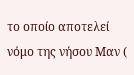το οποίο αποτελεί νόμο της νήσου Μαν (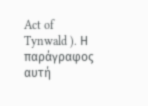Act of Tynwald ). Η παράγραφος αυτή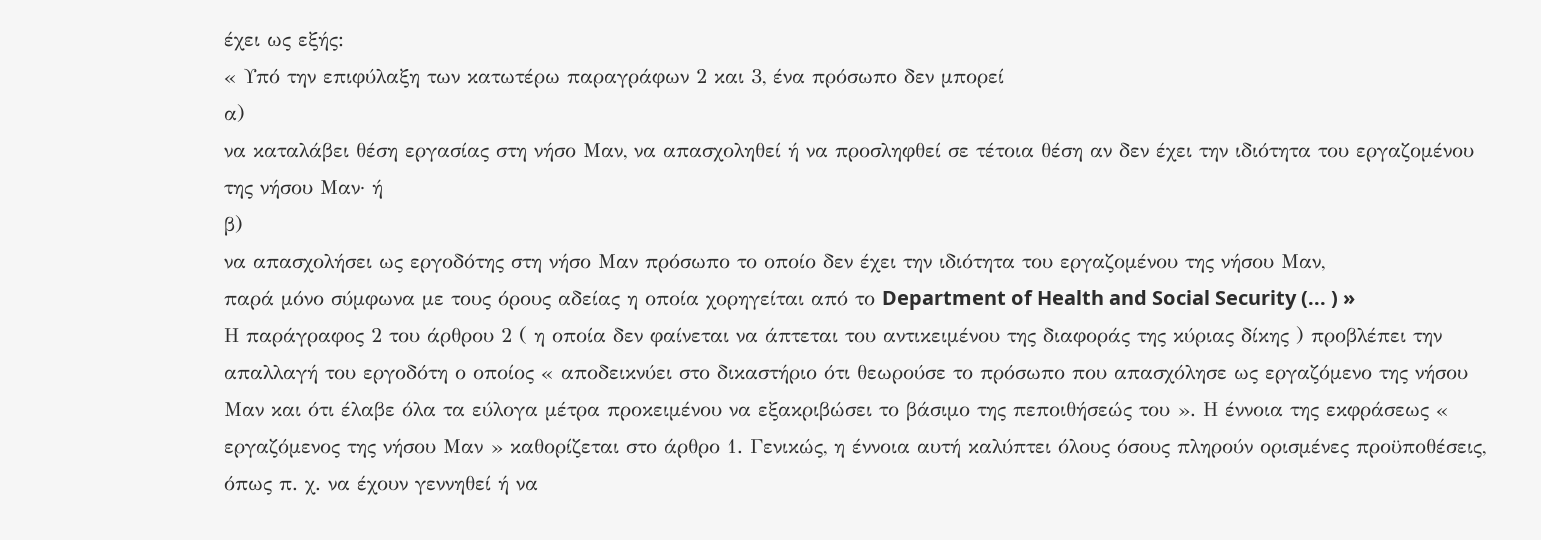έχει ως εξής:
« Υπό την επιφύλαξη των κατωτέρω παραγράφων 2 και 3, ένα πρόσωπο δεν μπορεί
α)
να καταλάβει θέση εργασίας στη νήσο Μαν, να απασχοληθεί ή να προσληφθεί σε τέτοια θέση αν δεν έχει την ιδιότητα του εργαζομένου της νήσου Μαν· ή
β)
να απασχολήσει ως εργοδότης στη νήσο Μαν πρόσωπο το οποίο δεν έχει την ιδιότητα του εργαζομένου της νήσου Μαν,
παρά μόνο σύμφωνα με τους όρους αδείας η οποία χορηγείται από το Department of Health and Social Security (... ) »
Η παράγραφος 2 του άρθρου 2 ( η οποία δεν φαίνεται να άπτεται του αντικειμένου της διαφοράς της κύριας δίκης ) προβλέπει την απαλλαγή του εργοδότη ο οποίος « αποδεικνύει στο δικαστήριο ότι θεωρούσε το πρόσωπο που απασχόλησε ως εργαζόμενο της νήσου Μαν και ότι έλαβε όλα τα εύλογα μέτρα προκειμένου να εξακριβώσει το βάσιμο της πεποιθήσεώς του ». Η έννοια της εκφράσεως « εργαζόμενος της νήσου Μαν » καθορίζεται στο άρθρο 1. Γενικώς, η έννοια αυτή καλύπτει όλους όσους πληρούν ορισμένες προϋποθέσεις, όπως π. χ. να έχουν γεννηθεί ή να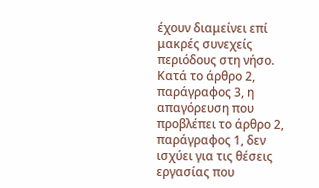έχουν διαμείνει επί μακρές συνεχείς περιόδους στη νήσο. Κατά το άρθρο 2, παράγραφος 3, η απαγόρευση που προβλέπει το άρθρο 2, παράγραφος 1, δεν ισχύει για τις θέσεις εργασίας που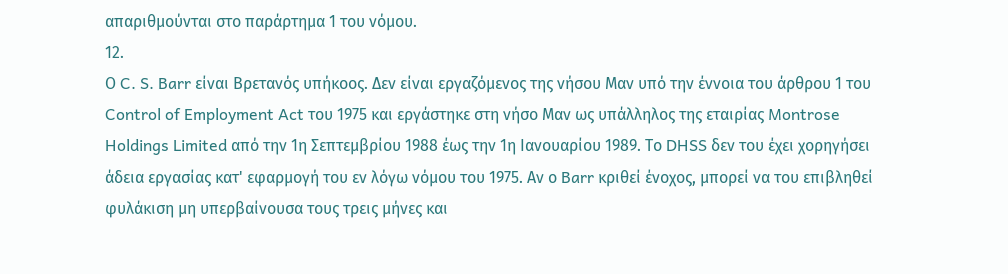απαριθμούνται στο παράρτημα 1 του νόμου.
12.
Ο C. S. Barr είναι Βρετανός υπήκοος. Δεν είναι εργαζόμενος της νήσου Μαν υπό την έννοια του άρθρου 1 του Control of Employment Act του 1975 και εργάστηκε στη νήσο Μαν ως υπάλληλος της εταιρίας Montrose Holdings Limited από την 1η Σεπτεμβρίου 1988 έως την 1η Ιανουαρίου 1989. Το DHSS δεν του έχει χορηγήσει άδεια εργασίας κατ' εφαρμογή του εν λόγω νόμου του 1975. Αν ο Barr κριθεί ένοχος, μπορεί να του επιβληθεί φυλάκιση μη υπερβαίνουσα τους τρεις μήνες και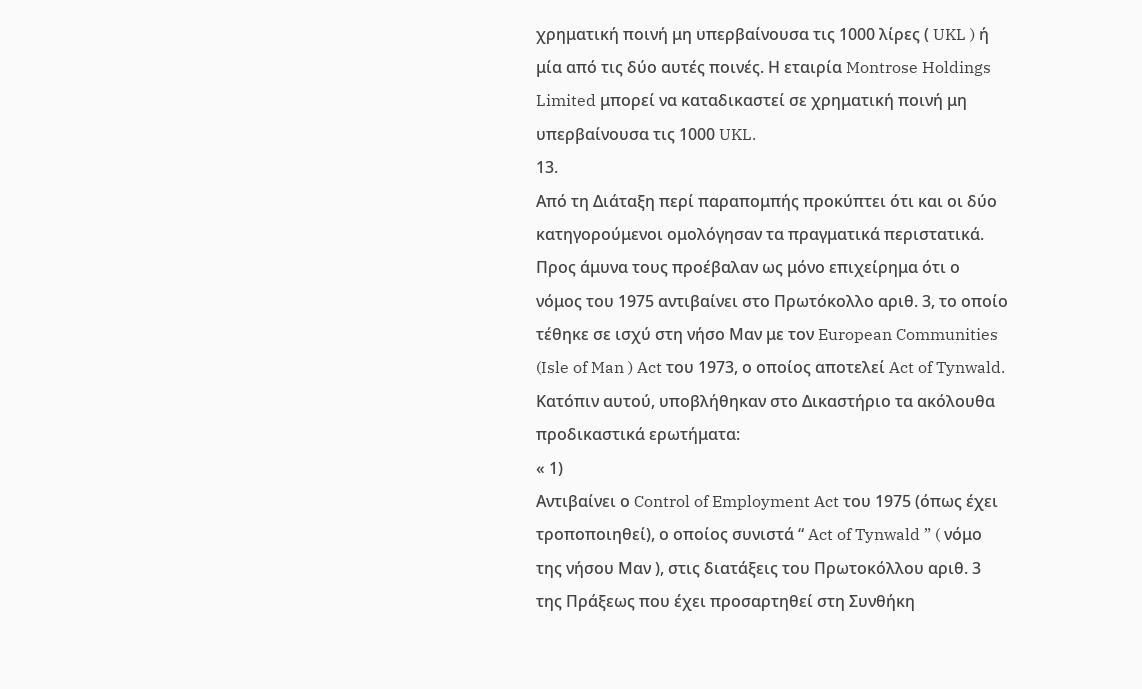χρηματική ποινή μη υπερβαίνουσα τις 1000 λίρες ( UKL ) ή μία από τις δύο αυτές ποινές. Η εταιρία Montrose Holdings Limited μπορεί να καταδικαστεί σε χρηματική ποινή μη υπερβαίνουσα τις 1000 UKL.
13.
Από τη Διάταξη περί παραπομπής προκύπτει ότι και οι δύο κατηγορούμενοι ομολόγησαν τα πραγματικά περιστατικά. Προς άμυνα τους προέβαλαν ως μόνο επιχείρημα ότι ο νόμος του 1975 αντιβαίνει στο Πρωτόκολλο αριθ. 3, το οποίο τέθηκε σε ισχύ στη νήσο Μαν με τον European Communities (Isle of Man ) Act του 1973, ο οποίος αποτελεί Act of Tynwald. Κατόπιν αυτού, υποβλήθηκαν στο Δικαστήριο τα ακόλουθα προδικαστικά ερωτήματα:
« 1)
Αντιβαίνει ο Control of Employment Act του 1975 (όπως έχει τροποποιηθεί), ο οποίος συνιστά “ Act of Tynwald ” ( νόμο της νήσου Μαν ), στις διατάξεις του Πρωτοκόλλου αριθ. 3 της Πράξεως που έχει προσαρτηθεί στη Συνθήκη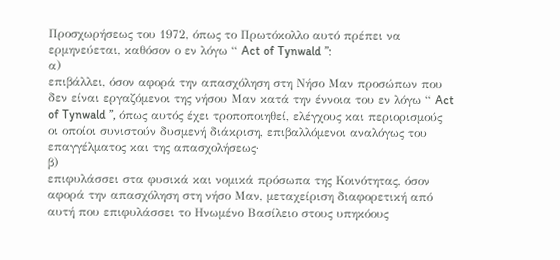Προσχωρήσεως του 1972, όπως το Πρωτόκολλο αυτό πρέπει να ερμηνεύεται, καθόσον ο εν λόγω “ Act of Tynwald ”:
α)
επιβάλλει, όσον αφορά την απασχόληση στη Νήσο Μαν προσώπων που δεν είναι εργαζόμενοι της νήσου Μαν κατά την έννοια του εν λόγω “ Act of Tynwald ”, όπως αυτός έχει τροποποιηθεί, ελέγχους και περιορισμούς οι οποίοι συνιστούν δυσμενή διάκριση, επιβαλλόμενοι αναλόγως του επαγγέλματος και της απασχολήσεως·
β)
επιφυλάσσει στα φυσικά και νομικά πρόσωπα της Κοινότητας, όσον αφορά την απασχόληση στη νήσο Μαν, μεταχείριση διαφορετική από αυτή που επιφυλάσσει το Ηνωμένο Βασίλειο στους υπηκόους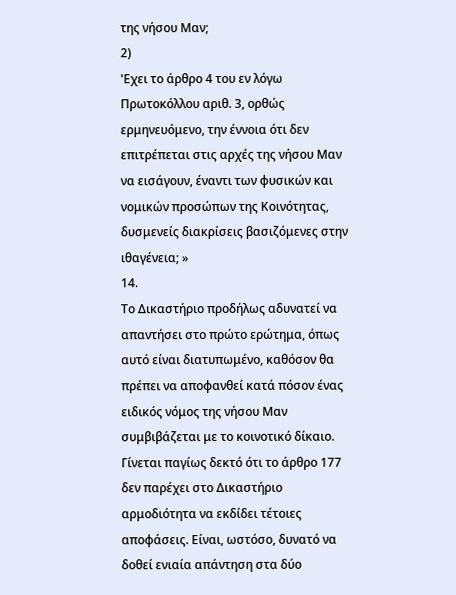της νήσου Μαν;
2)
'Εχει το άρθρο 4 του εν λόγω Πρωτοκόλλου αριθ. 3, ορθώς ερμηνευόμενο, την έννοια ότι δεν επιτρέπεται στις αρχές της νήσου Μαν να εισάγουν, έναντι των φυσικών και νομικών προσώπων της Κοινότητας, δυσμενείς διακρίσεις βασιζόμενες στην ιθαγένεια; »
14.
Το Δικαστήριο προδήλως αδυνατεί να απαντήσει στο πρώτο ερώτημα, όπως αυτό είναι διατυπωμένο, καθόσον θα πρέπει να αποφανθεί κατά πόσον ένας ειδικός νόμος της νήσου Μαν συμβιβάζεται με το κοινοτικό δίκαιο. Γίνεται παγίως δεκτό ότι το άρθρο 177 δεν παρέχει στο Δικαστήριο αρμοδιότητα να εκδίδει τέτοιες αποφάσεις. Είναι, ωστόσο, δυνατό να δοθεί ενιαία απάντηση στα δύο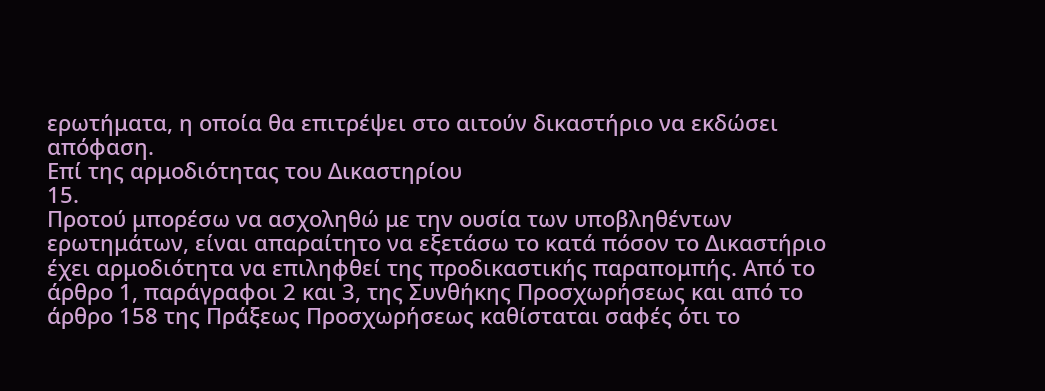ερωτήματα, η οποία θα επιτρέψει στο αιτούν δικαστήριο να εκδώσει απόφαση.
Επί της αρμοδιότητας του Δικαστηρίου
15.
Προτού μπορέσω να ασχοληθώ με την ουσία των υποβληθέντων ερωτημάτων, είναι απαραίτητο να εξετάσω το κατά πόσον το Δικαστήριο έχει αρμοδιότητα να επιληφθεί της προδικαστικής παραπομπής. Από το άρθρο 1, παράγραφοι 2 και 3, της Συνθήκης Προσχωρήσεως και από το άρθρο 158 της Πράξεως Προσχωρήσεως καθίσταται σαφές ότι το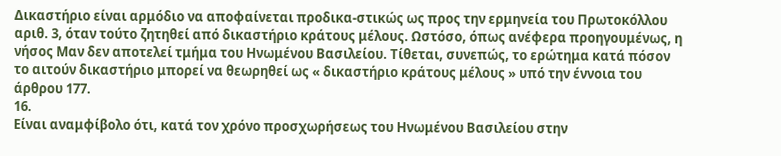Δικαστήριο είναι αρμόδιο να αποφαίνεται προδικα-στικώς ως προς την ερμηνεία του Πρωτοκόλλου αριθ. 3, όταν τούτο ζητηθεί από δικαστήριο κράτους μέλους. Ωστόσο, όπως ανέφερα προηγουμένως, η νήσος Μαν δεν αποτελεί τμήμα του Ηνωμένου Βασιλείου. Τίθεται, συνεπώς, το ερώτημα κατά πόσον το αιτούν δικαστήριο μπορεί να θεωρηθεί ως « δικαστήριο κράτους μέλους » υπό την έννοια του άρθρου 177.
16.
Είναι αναμφίβολο ότι, κατά τον χρόνο προσχωρήσεως του Ηνωμένου Βασιλείου στην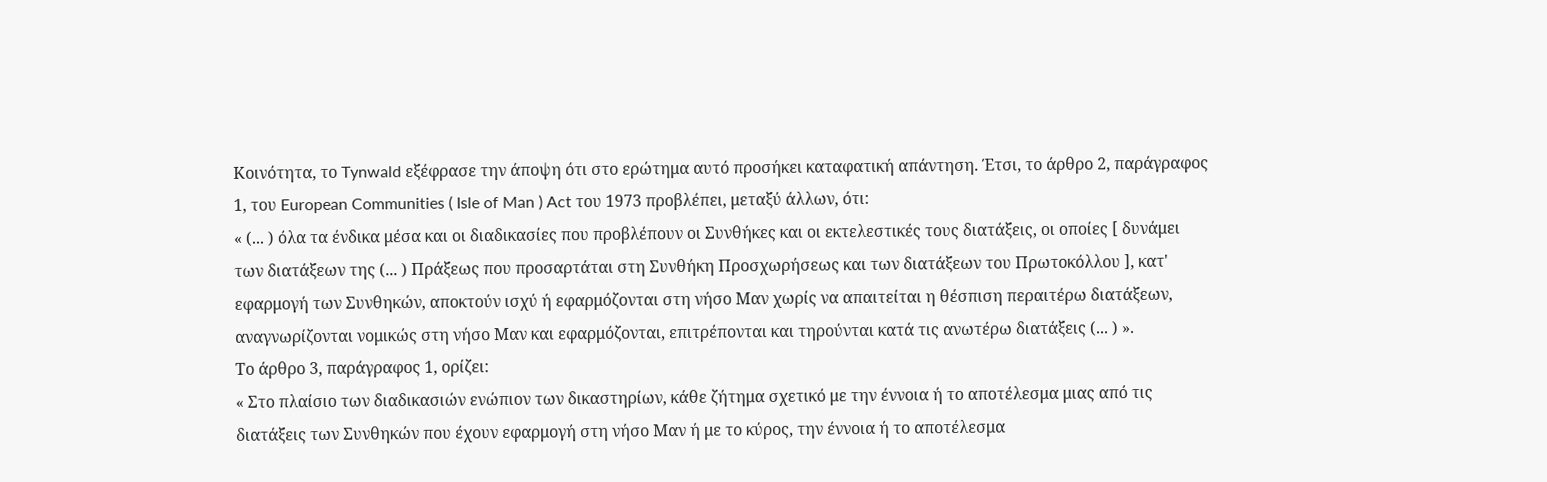Κοινότητα, το Tynwald εξέφρασε την άποψη ότι στο ερώτημα αυτό προσήκει καταφατική απάντηση. Έτσι, το άρθρο 2, παράγραφος 1, του European Communities ( Isle of Man ) Act του 1973 προβλέπει, μεταξύ άλλων, ότι:
« (... ) όλα τα ένδικα μέσα και οι διαδικασίες που προβλέπουν οι Συνθήκες και οι εκτελεστικές τους διατάξεις, οι οποίες [ δυνάμει των διατάξεων της (... ) Πράξεως που προσαρτάται στη Συνθήκη Προσχωρήσεως και των διατάξεων του Πρωτοκόλλου ], κατ' εφαρμογή των Συνθηκών, αποκτούν ισχύ ή εφαρμόζονται στη νήσο Μαν χωρίς να απαιτείται η θέσπιση περαιτέρω διατάξεων, αναγνωρίζονται νομικώς στη νήσο Μαν και εφαρμόζονται, επιτρέπονται και τηρούνται κατά τις ανωτέρω διατάξεις (... ) ».
Το άρθρο 3, παράγραφος 1, ορίζει:
« Στο πλαίσιο των διαδικασιών ενώπιον των δικαστηρίων, κάθε ζήτημα σχετικό με την έννοια ή το αποτέλεσμα μιας από τις διατάξεις των Συνθηκών που έχουν εφαρμογή στη νήσο Μαν ή με το κύρος, την έννοια ή το αποτέλεσμα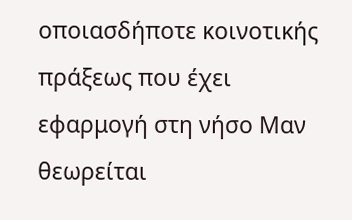οποιασδήποτε κοινοτικής πράξεως που έχει εφαρμογή στη νήσο Μαν θεωρείται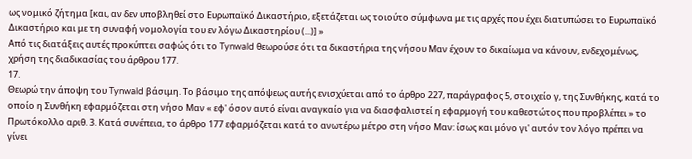ως νομικό ζήτημα [και, αν δεν υποβληθεί στο Ευρωπαϊκό Δικαστήριο, εξετάζεται ως τοιούτο σύμφωνα με τις αρχές που έχει διατυπώσει το Ευρωπαϊκό Δικαστήριο και με τη συναφή νομολογία του εν λόγω Δικαστηρίου (...)] »
Από τις διατάξεις αυτές προκύπτει σαφώς ότι το Tynwald θεωρούσε ότι τα δικαστήρια της νήσου Μαν έχουν το δικαίωμα να κάνουν, ενδεχομένως, χρήση της διαδικασίας του άρθρου 177.
17.
Θεωρώ την άποψη του Tynwald βάσιμη. Το βάσιμο της απόψεως αυτής ενισχύεται από το άρθρο 227, παράγραφος 5, στοιχείο γ, της Συνθήκης, κατά το οποίο η Συνθήκη εφαρμόζεται στη νήσο Μαν « εφ' όσον αυτό είναι αναγκαίο για να διασφαλιστεί η εφαρμογή του καθεστώτος που προβλέπει » το Πρωτόκολλο αριθ. 3. Κατά συνέπεια, το άρθρο 177 εφαρμόζεται κατά το ανωτέρω μέτρο στη νήσο Μαν: ίσως και μόνο γι' αυτόν τον λόγο πρέπει να γίνει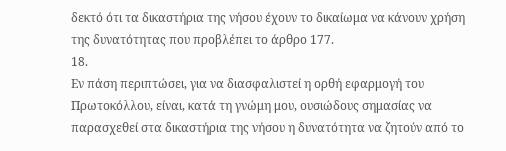δεκτό ότι τα δικαστήρια της νήσου έχουν το δικαίωμα να κάνουν χρήση της δυνατότητας που προβλέπει το άρθρο 177.
18.
Εν πάση περιπτώσει, για να διασφαλιστεί η ορθή εφαρμογή του Πρωτοκόλλου, είναι, κατά τη γνώμη μου, ουσιώδους σημασίας να παρασχεθεί στα δικαστήρια της νήσου η δυνατότητα να ζητούν από το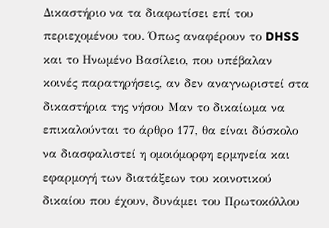Δικαστήριο να τα διαφωτίσει επί του περιεχομένου του. Όπως αναφέρουν το DHSS και το Ηνωμένο Βασίλειο, που υπέβαλαν κοινές παρατηρήσεις, αν δεν αναγνωριστεί στα δικαστήρια της νήσου Μαν το δικαίωμα να επικαλούνται το άρθρο 177, θα είναι δύσκολο να διασφαλιστεί η ομοιόμορφη ερμηνεία και εφαρμογή των διατάξεων του κοινοτικού δικαίου που έχουν, δυνάμει του Πρωτοκόλλου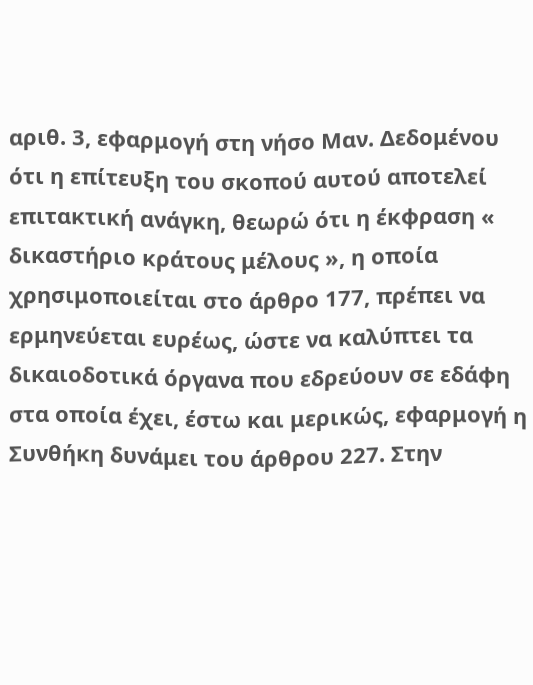αριθ. 3, εφαρμογή στη νήσο Μαν. Δεδομένου ότι η επίτευξη του σκοπού αυτού αποτελεί επιτακτική ανάγκη, θεωρώ ότι η έκφραση « δικαστήριο κράτους μέλους », η οποία χρησιμοποιείται στο άρθρο 177, πρέπει να ερμηνεύεται ευρέως, ώστε να καλύπτει τα δικαιοδοτικά όργανα που εδρεύουν σε εδάφη στα οποία έχει, έστω και μερικώς, εφαρμογή η Συνθήκη δυνάμει του άρθρου 227. Στην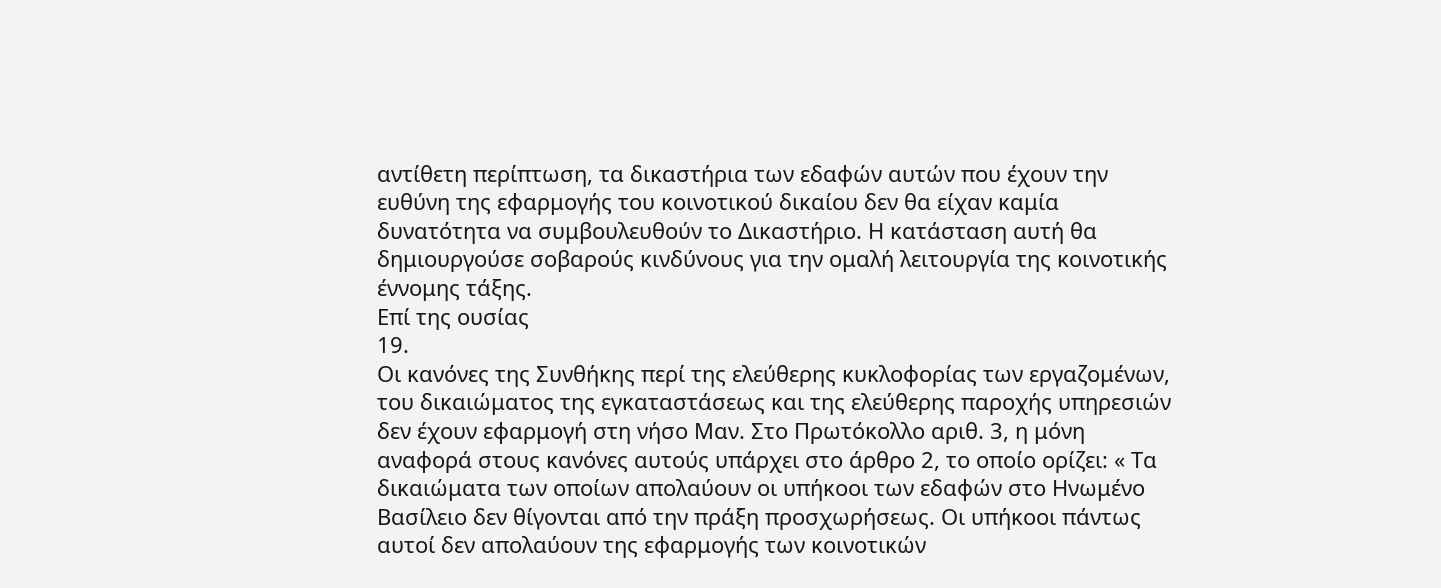αντίθετη περίπτωση, τα δικαστήρια των εδαφών αυτών που έχουν την ευθύνη της εφαρμογής του κοινοτικού δικαίου δεν θα είχαν καμία δυνατότητα να συμβουλευθούν το Δικαστήριο. Η κατάσταση αυτή θα δημιουργούσε σοβαρούς κινδύνους για την ομαλή λειτουργία της κοινοτικής έννομης τάξης.
Επί της ουσίας
19.
Οι κανόνες της Συνθήκης περί της ελεύθερης κυκλοφορίας των εργαζομένων, του δικαιώματος της εγκαταστάσεως και της ελεύθερης παροχής υπηρεσιών δεν έχουν εφαρμογή στη νήσο Μαν. Στο Πρωτόκολλο αριθ. 3, η μόνη αναφορά στους κανόνες αυτούς υπάρχει στο άρθρο 2, το οποίο ορίζει: « Τα δικαιώματα των οποίων απολαύουν οι υπήκοοι των εδαφών στο Ηνωμένο Βασίλειο δεν θίγονται από την πράξη προσχωρήσεως. Οι υπήκοοι πάντως αυτοί δεν απολαύουν της εφαρμογής των κοινοτικών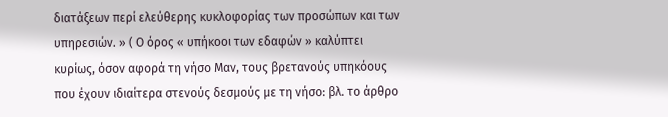διατάξεων περί ελεύθερης κυκλοφορίας των προσώπων και των υπηρεσιών. » ( Ο όρος « υπήκοοι των εδαφών » καλύπτει κυρίως, όσον αφορά τη νήσο Μαν, τους βρετανούς υπηκόους που έχουν ιδιαίτερα στενούς δεσμούς με τη νήσο: βλ. το άρθρο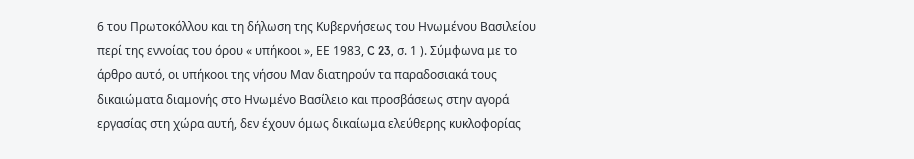6 του Πρωτοκόλλου και τη δήλωση της Κυβερνήσεως του Ηνωμένου Βασιλείου περί της εννοίας του όρου « υπήκοοι », ΕΕ 1983, C 23, σ. 1 ). Σύμφωνα με το άρθρο αυτό, οι υπήκοοι της νήσου Μαν διατηρούν τα παραδοσιακά τους δικαιώματα διαμονής στο Ηνωμένο Βασίλειο και προσβάσεως στην αγορά εργασίας στη χώρα αυτή, δεν έχουν όμως δικαίωμα ελεύθερης κυκλοφορίας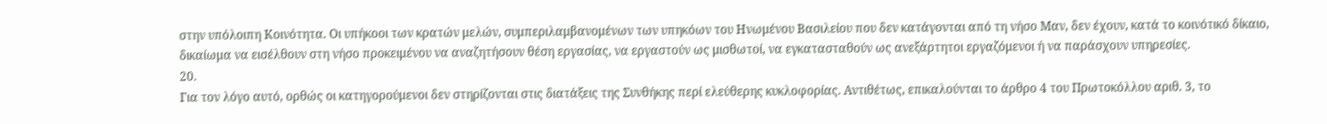στην υπόλοιπη Κοινότητα. Οι υπήκοοι των κρατών μελών, συμπεριλαμβανομένων των υπηκόων του Ηνωμένου Βασιλείου που δεν κατάγονται από τη νήσο Μαν, δεν έχουν, κατά το κοινότικό δίκαιο, δικαίωμα να εισέλθουν στη νήσο προκειμένου να αναζητήσουν θέση εργασίας, να εργαστούν ως μισθωτοί, να εγκατασταθούν ως ανεξάρτητοι εργαζόμενοι ή να παράσχουν υπηρεσίες.
20.
Για τον λόγο αυτό, ορθώς οι κατηγορούμενοι δεν στηρίζονται στις διατάξεις της Συνθήκης περί ελεύθερης κυκλοφορίας. Αντιθέτως, επικαλούνται το άρθρο 4 του Πρωτοκόλλου αριθ. 3, το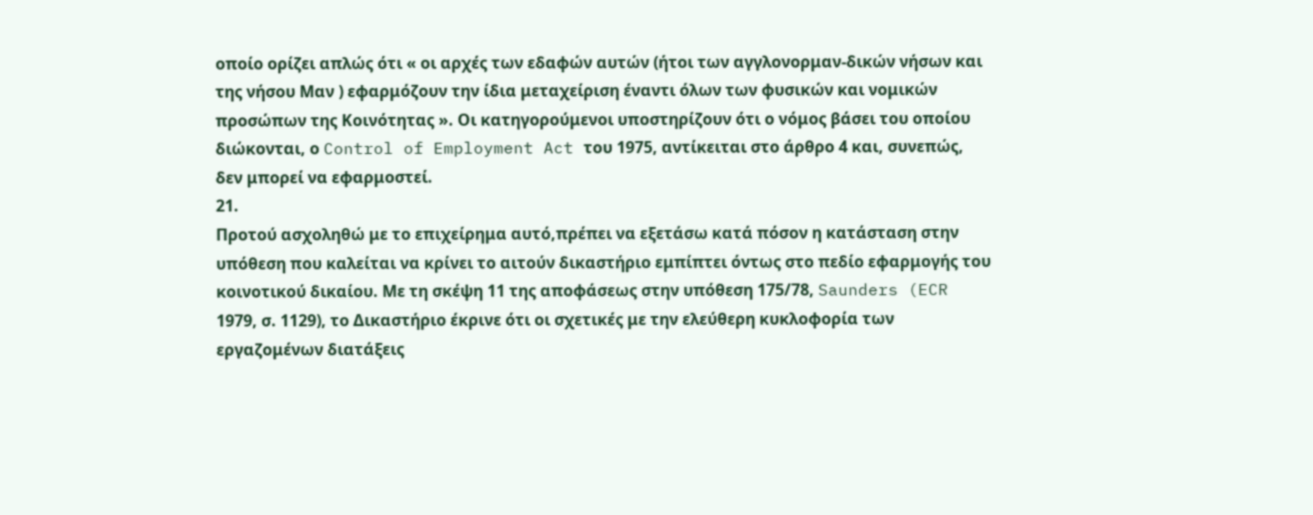οποίο ορίζει απλώς ότι « οι αρχές των εδαφών αυτών (ήτοι των αγγλονορμαν-δικών νήσων και της νήσου Μαν ) εφαρμόζουν την ίδια μεταχείριση έναντι όλων των φυσικών και νομικών προσώπων της Κοινότητας ». Οι κατηγορούμενοι υποστηρίζουν ότι ο νόμος βάσει του οποίου διώκονται, ο Control of Employment Act του 1975, αντίκειται στο άρθρο 4 και, συνεπώς, δεν μπορεί να εφαρμοστεί.
21.
Προτού ασχοληθώ με το επιχείρημα αυτό,πρέπει να εξετάσω κατά πόσον η κατάσταση στην υπόθεση που καλείται να κρίνει το αιτούν δικαστήριο εμπίπτει όντως στο πεδίο εφαρμογής του κοινοτικού δικαίου. Με τη σκέψη 11 της αποφάσεως στην υπόθεση 175/78, Saunders (ECR 1979, σ. 1129), το Δικαστήριο έκρινε ότι οι σχετικές με την ελεύθερη κυκλοφορία των εργαζομένων διατάξεις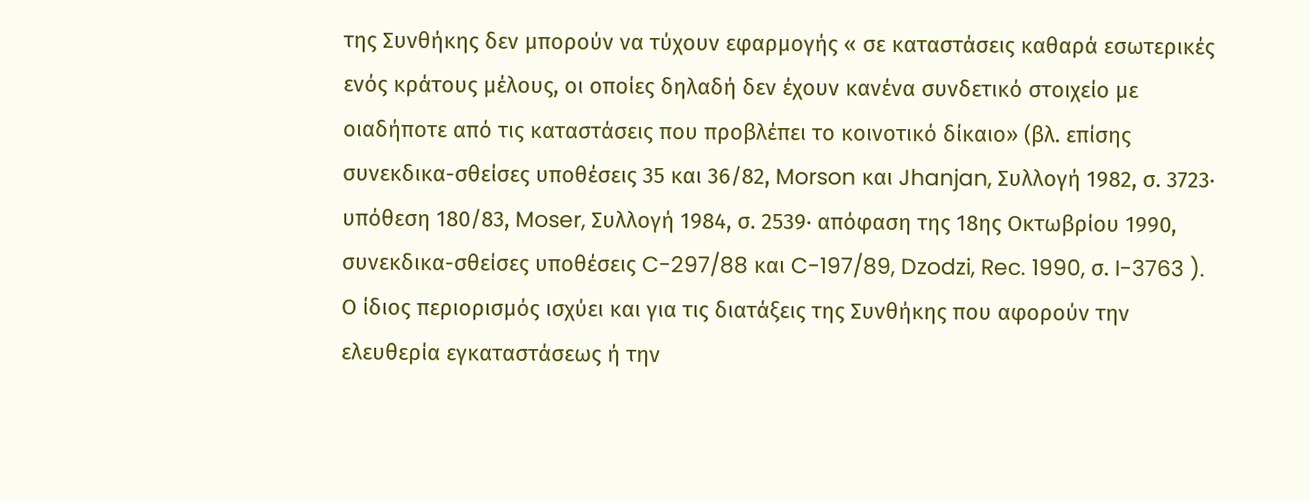της Συνθήκης δεν μπορούν να τύχουν εφαρμογής « σε καταστάσεις καθαρά εσωτερικές ενός κράτους μέλους, οι οποίες δηλαδή δεν έχουν κανένα συνδετικό στοιχείο με οιαδήποτε από τις καταστάσεις που προβλέπει το κοινοτικό δίκαιο» (βλ. επίσης συνεκδικα-σθείσες υποθέσεις 35 και 36/82, Morson και Jhanjan, Συλλογή 1982, σ. 3723· υπόθεση 180/83, Moser, Συλλογή 1984, σ. 2539· απόφαση της 18ης Οκτωβρίου 1990, συνεκδικα-σθείσες υποθέσεις C-297/88 και C-197/89, Dzodzi, Rec. 1990, σ. I-3763 ). Ο ίδιος περιορισμός ισχύει και για τις διατάξεις της Συνθήκης που αφορούν την ελευθερία εγκαταστάσεως ή την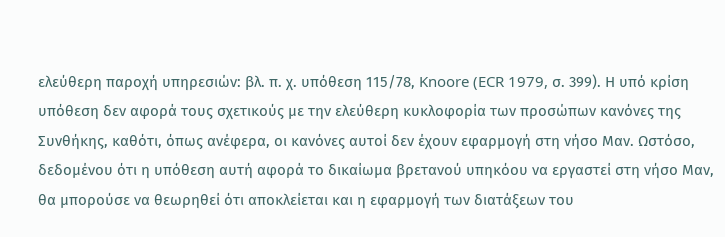ελεύθερη παροχή υπηρεσιών: βλ. π. χ. υπόθεση 115/78, Knoore (ECR 1979, σ. 399). Η υπό κρίση υπόθεση δεν αφορά τους σχετικούς με την ελεύθερη κυκλοφορία των προσώπων κανόνες της Συνθήκης, καθότι, όπως ανέφερα, οι κανόνες αυτοί δεν έχουν εφαρμογή στη νήσο Μαν. Ωστόσο, δεδομένου ότι η υπόθεση αυτή αφορά το δικαίωμα βρετανού υπηκόου να εργαστεί στη νήσο Μαν, θα μπορούσε να θεωρηθεί ότι αποκλείεται και η εφαρμογή των διατάξεων του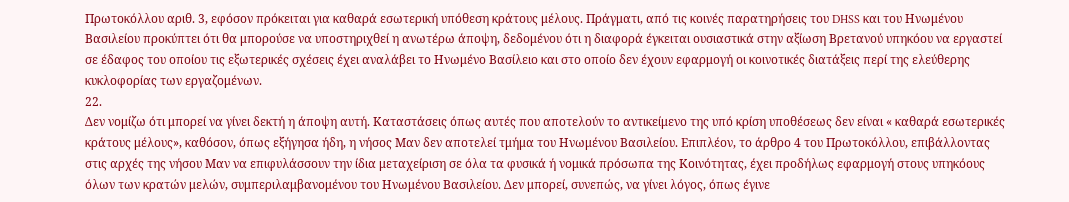Πρωτοκόλλου αριθ. 3, εφόσον πρόκειται για καθαρά εσωτερική υπόθεση κράτους μέλους. Πράγματι, από τις κοινές παρατηρήσεις του DHSS και του Ηνωμένου Βασιλείου προκύπτει ότι θα μπορούσε να υποστηριχθεί η ανωτέρω άποψη, δεδομένου ότι η διαφορά έγκειται ουσιαστικά στην αξίωση Βρετανού υπηκόου να εργαστεί σε έδαφος του οποίου τις εξωτερικές σχέσεις έχει αναλάβει το Ηνωμένο Βασίλειο και στο οποίο δεν έχουν εφαρμογή οι κοινοτικές διατάξεις περί της ελεύθερης κυκλοφορίας των εργαζομένων.
22.
Δεν νομίζω ότι μπορεί να γίνει δεκτή η άποψη αυτή. Καταστάσεις όπως αυτές που αποτελούν το αντικείμενο της υπό κρίση υποθέσεως δεν είναι « καθαρά εσωτερικές κράτους μέλους», καθόσον, όπως εξήγησα ήδη, η νήσος Μαν δεν αποτελεί τμήμα του Ηνωμένου Βασιλείου. Επιπλέον, το άρθρο 4 του Πρωτοκόλλου, επιβάλλοντας στις αρχές της νήσου Μαν να επιφυλάσσουν την ίδια μεταχείριση σε όλα τα φυσικά ή νομικά πρόσωπα της Κοινότητας, έχει προδήλως εφαρμογή στους υπηκόους όλων των κρατών μελών, συμπεριλαμβανομένου του Ηνωμένου Βασιλείου. Δεν μπορεί, συνεπώς, να γίνει λόγος, όπως έγινε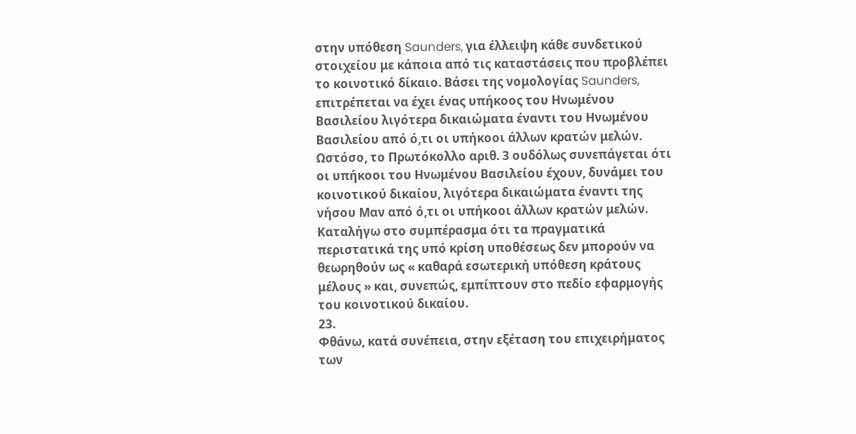στην υπόθεση Saunders, για έλλειψη κάθε συνδετικού στοιχείου με κάποια από τις καταστάσεις που προβλέπει το κοινοτικό δίκαιο. Βάσει της νομολογίας Saunders, επιτρέπεται να έχει ένας υπήκοος του Ηνωμένου Βασιλείου λιγότερα δικαιώματα έναντι του Ηνωμένου Βασιλείου από ό,τι οι υπήκοοι άλλων κρατών μελών. Ωστόσο, το Πρωτόκολλο αριθ. 3 ουδόλως συνεπάγεται ότι οι υπήκοοι του Ηνωμένου Βασιλείου έχουν, δυνάμει του κοινοτικού δικαίου, λιγότερα δικαιώματα έναντι της νήσου Μαν από ό,τι οι υπήκοοι άλλων κρατών μελών. Καταλήγω στο συμπέρασμα ότι τα πραγματικά περιστατικά της υπό κρίση υποθέσεως δεν μπορούν να θεωρηθούν ως « καθαρά εσωτερική υπόθεση κράτους μέλους » και, συνεπώς, εμπίπτουν στο πεδίο εφαρμογής του κοινοτικού δικαίου.
23.
Φθάνω, κατά συνέπεια, στην εξέταση του επιχειρήματος των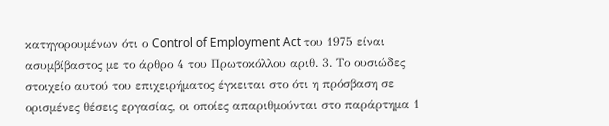κατηγορουμένων ότι ο Control of Employment Act του 1975 είναι ασυμβίβαστος με το άρθρο 4 του Πρωτοκόλλου αριθ. 3. Το ουσιώδες στοιχείο αυτού του επιχειρήματος έγκειται στο ότι η πρόσβαση σε ορισμένες θέσεις εργασίας, οι οποίες απαριθμούνται στο παράρτημα 1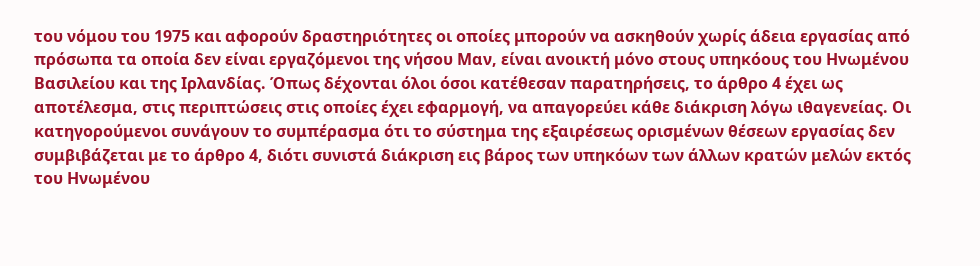του νόμου του 1975 και αφορούν δραστηριότητες οι οποίες μπορούν να ασκηθούν χωρίς άδεια εργασίας από πρόσωπα τα οποία δεν είναι εργαζόμενοι της νήσου Μαν, είναι ανοικτή μόνο στους υπηκόους του Ηνωμένου Βασιλείου και της Ιρλανδίας. Όπως δέχονται όλοι όσοι κατέθεσαν παρατηρήσεις, το άρθρο 4 έχει ως αποτέλεσμα, στις περιπτώσεις στις οποίες έχει εφαρμογή, να απαγορεύει κάθε διάκριση λόγω ιθαγενείας. Οι κατηγορούμενοι συνάγουν το συμπέρασμα ότι το σύστημα της εξαιρέσεως ορισμένων θέσεων εργασίας δεν συμβιβάζεται με το άρθρο 4, διότι συνιστά διάκριση εις βάρος των υπηκόων των άλλων κρατών μελών εκτός του Ηνωμένου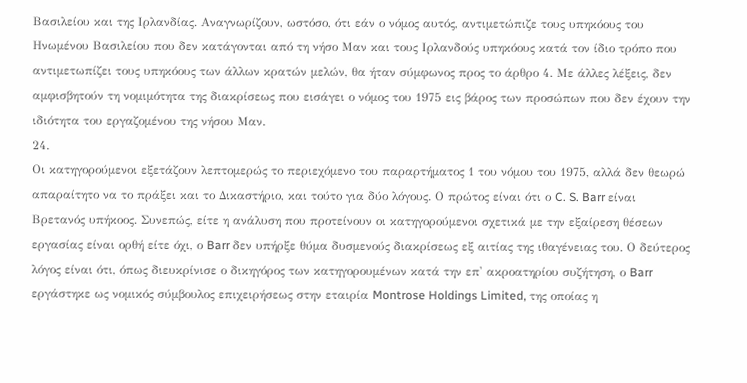Βασιλείου και της Ιρλανδίας. Αναγνωρίζουν, ωστόσο, ότι εάν ο νόμος αυτός, αντιμετώπιζε τους υπηκόους του Ηνωμένου Βασιλείου που δεν κατάγονται από τη νήσο Μαν και τους Ιρλανδούς υπηκόους κατά τον ίδιο τρόπο που αντιμετωπίζει τους υπηκόους των άλλων κρατών μελών, θα ήταν σύμφωνος προς το άρθρο 4. Με άλλες λέξεις, δεν αμφισβητούν τη νομιμότητα της διακρίσεως που εισάγει ο νόμος του 1975 εις βάρος των προσώπων που δεν έχουν την ιδιότητα του εργαζομένου της νήσου Μαν.
24.
Οι κατηγορούμενοι εξετάζουν λεπτομερώς το περιεχόμενο του παραρτήματος 1 του νόμου του 1975, αλλά δεν θεωρώ απαραίτητο να το πράξει και το Δικαστήριο, και τούτο για δύο λόγους. Ο πρώτος είναι ότι ο C. S. Barr είναι Βρετανός υπήκοος. Συνεπώς, είτε η ανάλυση που προτείνουν οι κατηγορούμενοι σχετικά με την εξαίρεση θέσεων εργασίας είναι ορθή είτε όχι, ο Barr δεν υπήρξε θύμα δυσμενούς διακρίσεως εξ αιτίας της ιθαγένειας του. Ο δεύτερος λόγος είναι ότι, όπως διευκρίνισε ο δικηγόρος των κατηγορουμένων κατά την επ' ακροατηρίου συζήτηση, ο Barr εργάστηκε ως νομικός σύμβουλος επιχειρήσεως στην εταιρία Montrose Holdings Limited, της οποίας η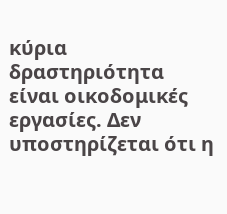κύρια δραστηριότητα είναι οικοδομικές εργασίες. Δεν υποστηρίζεται ότι η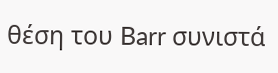θέση του Barr συνιστά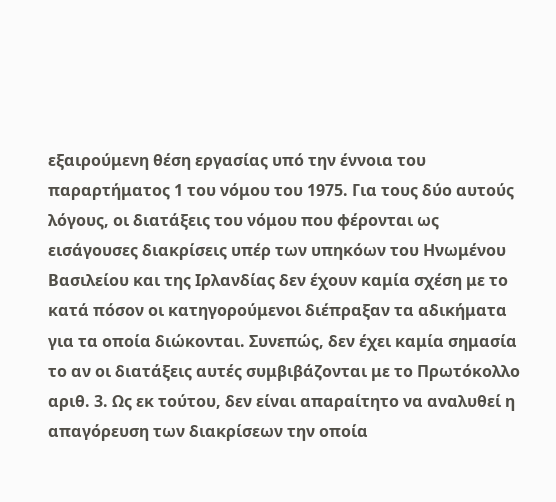εξαιρούμενη θέση εργασίας υπό την έννοια του παραρτήματος 1 του νόμου του 1975. Για τους δύο αυτούς λόγους, οι διατάξεις του νόμου που φέρονται ως εισάγουσες διακρίσεις υπέρ των υπηκόων του Ηνωμένου Βασιλείου και της Ιρλανδίας δεν έχουν καμία σχέση με το κατά πόσον οι κατηγορούμενοι διέπραξαν τα αδικήματα για τα οποία διώκονται. Συνεπώς, δεν έχει καμία σημασία το αν οι διατάξεις αυτές συμβιβάζονται με το Πρωτόκολλο αριθ. 3. Ως εκ τούτου, δεν είναι απαραίτητο να αναλυθεί η απαγόρευση των διακρίσεων την οποία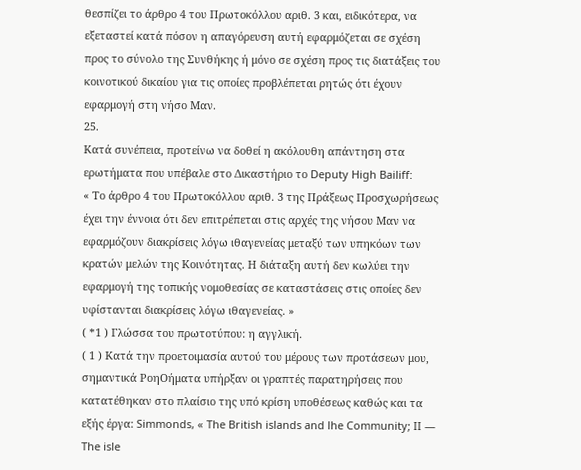θεσπίζει το άρθρο 4 του Πρωτοκόλλου αριθ. 3 και, ειδικότερα, να εξεταστεί κατά πόσον η απαγόρευση αυτή εφαρμόζεται σε σχέση προς το σύνολο της Συνθήκης ή μόνο σε σχέση προς τις διατάξεις του κοινοτικού δικαίου για τις οποίες προβλέπεται ρητώς ότι έχουν εφαρμογή στη νήσο Μαν.
25.
Κατά συνέπεια, προτείνω να δοθεί η ακόλουθη απάντηση στα ερωτήματα που υπέβαλε στο Δικαστήριο το Deputy High Bailiff:
« Το άρθρο 4 του Πρωτοκόλλου αριθ. 3 της Πράξεως Προσχωρήσεως έχει την έννοια ότι δεν επιτρέπεται στις αρχές της νήσου Μαν να εφαρμόζουν διακρίσεις λόγω ιθαγενείας μεταξύ των υπηκόων των κρατών μελών της Κοινότητας. Η διάταξη αυτή δεν κωλύει την εφαρμογή της τοπικής νομοθεσίας σε καταστάσεις στις οποίες δεν υφίστανται διακρίσεις λόγω ιθαγενείας. »
( *1 ) Γλώσσα του πρωτοτύπου: η αγγλική.
( 1 ) Κατά την προετοιμασία αυτού του μέρους των προτάσεων μου, σημαντικά ΡοηΟήματα υπήρξαν οι γραπτές παρατηρήσεις που κατατέθηκαν στο πλαίσιο της υπό κρίση υποθέσεως καθώς και τα εξής έργα: Simmonds, « The British islands and lhe Community; II — The isle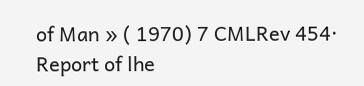of Man » ( 1970) 7 CMLRev 454· Report of lhe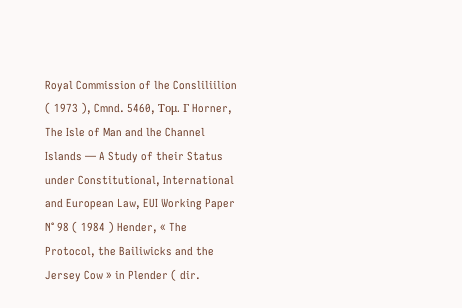Royal Commission of lhe Consliliilion ( 1973 ), Cmnd. 5460, Τομ. Γ Horner, The Isle of Man and lhe Channel Islands — A Study of their Status under Constitutional, International and European Law, EUI Working Paper N° 98 ( 1984 ) Hender, « The Protocol, the Bailiwicks and the Jersey Cow » in Plender ( dir.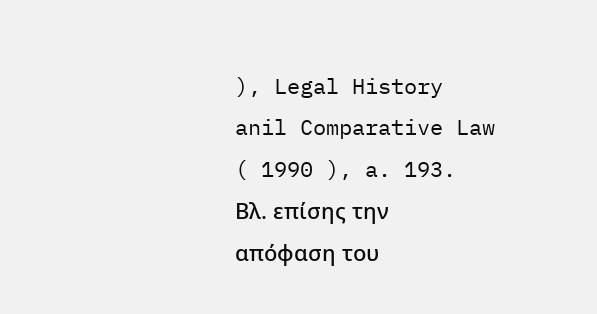), Legal History anil Comparative Law ( 1990 ), a. 193. Βλ. επίσης την απόφαση του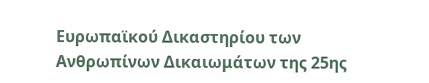Ευρωπαϊκού Δικαστηρίου των Ανθρωπίνων Δικαιωμάτων της 25ης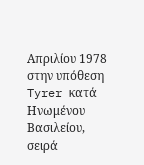Απριλίου 1978 στην υπόθεση Tyrer κατά Ηνωμένου Βασιλείου, σειρά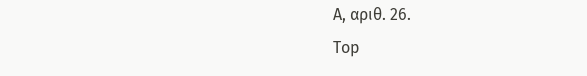Α, αριθ. 26.
Top